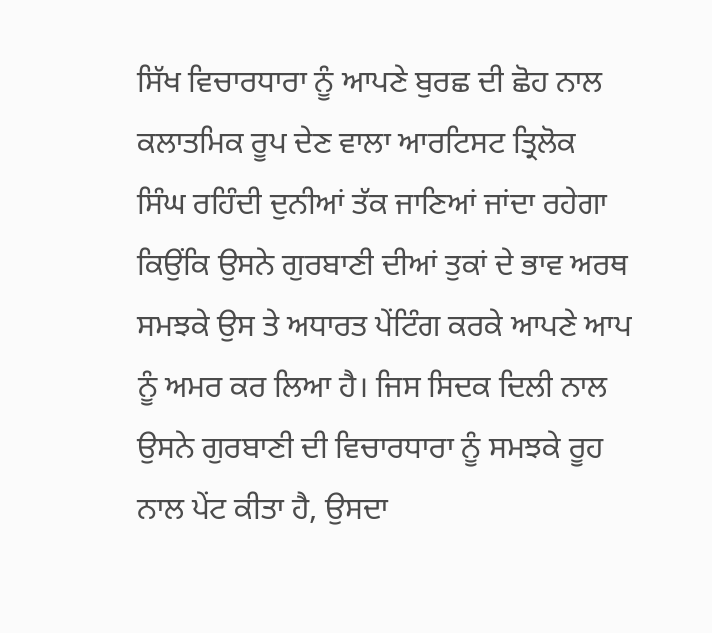ਸਿੱਖ ਵਿਚਾਰਧਾਰਾ ਨੂੰ ਆਪਣੇ ਬੁਰਛ ਦੀ ਛੋਹ ਨਾਲ ਕਲਾਤਮਿਕ ਰੂਪ ਦੇਣ ਵਾਲਾ ਆਰਟਿਸਟ ਤ੍ਰਿਲੋਕ ਸਿੰਘ ਰਹਿੰਦੀ ਦੁਨੀਆਂ ਤੱਕ ਜਾਣਿਆਂ ਜਾਂਦਾ ਰਹੇਗਾ ਕਿਉਂਕਿ ਉਸਨੇ ਗੁਰਬਾਣੀ ਦੀਆਂ ਤੁਕਾਂ ਦੇ ਭਾਵ ਅਰਥ ਸਮਝਕੇ ਉਸ ਤੇ ਅਧਾਰਤ ਪੇਂਟਿੰਗ ਕਰਕੇ ਆਪਣੇ ਆਪ ਨੂੰ ਅਮਰ ਕਰ ਲਿਆ ਹੈ। ਜਿਸ ਸਿਦਕ ਦਿਲੀ ਨਾਲ ਉਸਨੇ ਗੁਰਬਾਣੀ ਦੀ ਵਿਚਾਰਧਾਰਾ ਨੂੰ ਸਮਝਕੇ ਰੂਹ ਨਾਲ ਪੇਂਟ ਕੀਤਾ ਹੈ, ਉਸਦਾ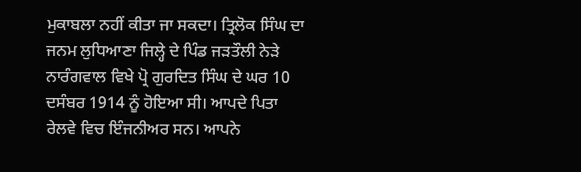ਮੁਕਾਬਲਾ ਨਹੀਂ ਕੀਤਾ ਜਾ ਸਕਦਾ। ਤ੍ਰਿਲੋਕ ਸਿੰਘ ਦਾ ਜਨਮ ਲੁਧਿਆਣਾ ਜਿਲ੍ਹੇ ਦੇ ਪਿੰਡ ਜੜਤੌਲੀ ਨੇੜੇ ਨਾਰੰਗਵਾਲ ਵਿਖੇ ਪ੍ਰੋ ਗੁਰਦਿਤ ਸਿੰਘ ਦੇ ਘਰ 10 ਦਸੰਬਰ 1914 ਨੂੰ ਹੋਇਆ ਸੀ। ਆਪਦੇ ਪਿਤਾ ਰੇਲਵੇ ਵਿਚ ਇੰਜਨੀਅਰ ਸਨ। ਆਪਨੇ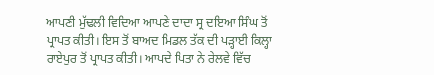ਆਪਣੀ ਮੁੱਢਲੀ ਵਿਦਿਆ ਆਪਣੇ ਦਾਦਾ ਸ੍ਰ ਦਇਆ ਸਿੰਘ ਤੋਂ ਪ੍ਰਾਪਤ ਕੀਤੀ। ਇਸ ਤੋਂ ਬਾਅਦ ਮਿਡਲ ਤੱਕ ਦੀ ਪੜ੍ਹਾਈ ਕਿਲ੍ਹਾ ਰਾਏਪੁਰ ਤੋਂ ਪ੍ਰਾਪਤ ਕੀਤੀ। ਆਪਦੇ ਪਿਤਾ ਨੇ ਰੇਲਵੇ ਵਿੱਚ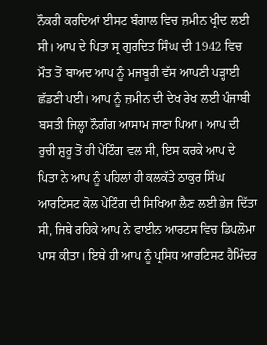ਨੌਕਰੀ ਕਰਦਿਆਂ ਈਸਟ ਬੰਗਾਲ ਵਿਚ ਜ਼ਮੀਨ ਖ੍ਰੀਦ ਲਈ ਸੀ। ਆਪ ਦੇ ਪਿਤਾ ਸ੍ਰ ਗੁਰਦਿਤ ਸਿੰਘ ਦੀ 1942 ਵਿਚ ਮੌਤ ਤੋਂ ਬਾਅਦ ਆਪ ਨੂੰ ਮਜਬੂਰੀ ਵੱਸ ਆਪਣੀ ਪੜ੍ਹਾਈ ਛੱਡਣੀ ਪਈ। ਆਪ ਨੂੰ ਜ਼ਮੀਨ ਦੀ ਦੇਖ ਰੇਖ ਲਈ ਪੰਜਾਬੀ ਬਸਤੀ ਜਿਲ੍ਹਾ ਨੌਗੰਗ ਆਸਾਮ ਜਾਣਾ ਪਿਆ। ਆਪ ਦੀ ਰੁਚੀ ਸ਼ੁਰੂ ਤੋਂ ਹੀ ਪੇਂਟਿੰਗ ਵਲ ਸੀ, ਇਸ ਕਰਕੇ ਆਪ ਦੇ ਪਿਤਾ ਨੇ ਆਪ ਨੂੰ ਪਹਿਲਾਂ ਹੀ ਕਲਕੱਤੇ ਠਾਕੁਰ ਸਿੰਘ ਆਰਟਿਸਟ ਕੋਲ ਪੇਂਟਿੰਗ ਦੀ ਸਿਖਿਆ ਲੈਣ ਲਈ ਭੇਜ ਦਿੱਤਾ ਸੀ, ਜਿਥੇ ਰਹਿਕੇ ਆਪ ਨੇ ਫਾਈਨ ਆਰਟਸ ਵਿਚ ਡਿਪਲੋਮਾ ਪਾਸ ਕੀਤਾ। ਇਥੇ ਹੀ ਆਪ ਨੂੰ ਪ੍ਰਸਿਧ ਆਰਟਿਸਟ ਹੈਮਿੰਦਰ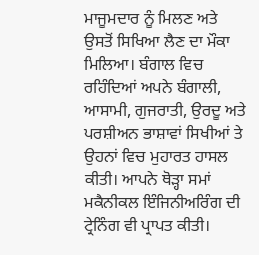ਮਾਜੂਮਦਾਰ ਨੂੰ ਮਿਲਣ ਅਤੇ ਉਸਤੋਂ ਸਿਖਿਆ ਲੈਣ ਦਾ ਮੌਕਾ ਮਿਲਿਆ। ਬੰਗਾਲ ਵਿਚ ਰਹਿੰਦਿਆਂ ਅਪਨੇ ਬੰਗਾਲੀ, ਆਸਾਮੀ, ਗੁਜਰਾਤੀ, ਉਰਦੂ ਅਤੇ ਪਰਸ਼ੀਅਨ ਭਾਸ਼ਾਵਾਂ ਸਿਖੀਆਂ ਤੇ ਉਹਨਾਂ ਵਿਚ ਮੁਹਾਰਤ ਹਾਸਲ ਕੀਤੀ। ਆਪਨੇ ਥੋੜ੍ਹਾ ਸਮਾਂ ਮਕੈਨੀਕਲ ਇੰਜਿਨੀਅਰਿੰਗ ਦੀ ਟ੍ਰੇਨਿੰਗ ਵੀ ਪ੍ਰਾਪਤ ਕੀਤੀ।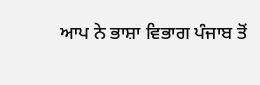ਆਪ ਨੇ ਭਾਸ਼ਾ ਵਿਭਾਗ ਪੰਜਾਬ ਤੋਂ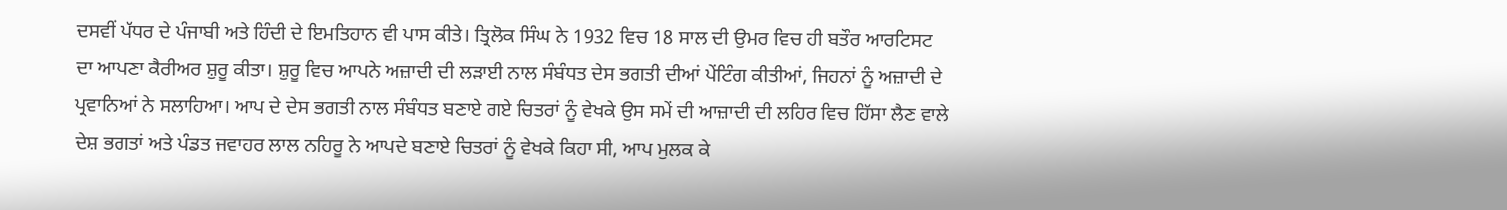ਦਸਵੀਂ ਪੱਧਰ ਦੇ ਪੰਜਾਬੀ ਅਤੇ ਹਿੰਦੀ ਦੇ ਇਮਤਿਹਾਨ ਵੀ ਪਾਸ ਕੀਤੇ। ਤ੍ਰਿਲੋਕ ਸਿੰਘ ਨੇ 1932 ਵਿਚ 18 ਸਾਲ ਦੀ ਉਮਰ ਵਿਚ ਹੀ ਬਤੌਰ ਆਰਟਿਸਟ ਦਾ ਆਪਣਾ ਕੈਰੀਅਰ ਸ਼ੁਰੂ ਕੀਤਾ। ਸ਼ੁਰੂ ਵਿਚ ਆਪਨੇ ਅਜ਼ਾਦੀ ਦੀ ਲੜਾਈ ਨਾਲ ਸੰਬੰਧਤ ਦੇਸ ਭਗਤੀ ਦੀਆਂ ਪੇਂਟਿੰਗ ਕੀਤੀਆਂ, ਜਿਹਨਾਂ ਨੂੰ ਅਜ਼ਾਦੀ ਦੇ ਪ੍ਰਵਾਨਿਆਂ ਨੇ ਸਲਾਹਿਆ। ਆਪ ਦੇ ਦੇਸ ਭਗਤੀ ਨਾਲ ਸੰਬੰਧਤ ਬਣਾਏ ਗਏ ਚਿਤਰਾਂ ਨੂੰ ਵੇਖਕੇ ਉਸ ਸਮੇਂ ਦੀ ਆਜ਼ਾਦੀ ਦੀ ਲਹਿਰ ਵਿਚ ਹਿੱਸਾ ਲੈਣ ਵਾਲੇ ਦੇਸ਼ ਭਗਤਾਂ ਅਤੇ ਪੰਡਤ ਜਵਾਹਰ ਲਾਲ ਨਹਿਰੂ ਨੇ ਆਪਦੇ ਬਣਾਏ ਚਿਤਰਾਂ ਨੂੰ ਵੇਖਕੇ ਕਿਹਾ ਸੀ, ਆਪ ਮੁਲਕ ਕੇ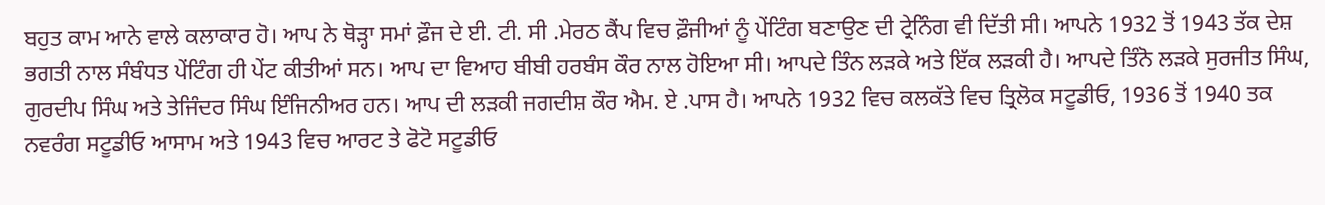ਬਹੁਤ ਕਾਮ ਆਨੇ ਵਾਲੇ ਕਲਾਕਾਰ ਹੋ। ਆਪ ਨੇ ਥੋੜ੍ਹਾ ਸਮਾਂ ਫ਼ੌਜ ਦੇ ਈ. ਟੀ. ਸੀ .ਮੇਰਠ ਕੈਂਪ ਵਿਚ ਫ਼ੌਜੀਆਂ ਨੂੰ ਪੇਂਟਿੰਗ ਬਣਾਉਣ ਦੀ ਟ੍ਰੇਨਿੰਗ ਵੀ ਦਿੱਤੀ ਸੀ। ਆਪਨੇ 1932 ਤੋਂ 1943 ਤੱਕ ਦੇਸ਼ ਭਗਤੀ ਨਾਲ ਸੰਬੰਧਤ ਪੇਂਟਿੰਗ ਹੀ ਪੇਂਟ ਕੀਤੀਆਂ ਸਨ। ਆਪ ਦਾ ਵਿਆਹ ਬੀਬੀ ਹਰਬੰਸ ਕੌਰ ਨਾਲ ਹੋਇਆ ਸੀ। ਆਪਦੇ ਤਿੰਨ ਲੜਕੇ ਅਤੇ ਇੱਕ ਲੜਕੀ ਹੈ। ਆਪਦੇ ਤਿੰਨੋ ਲੜਕੇ ਸੁਰਜੀਤ ਸਿੰਘ, ਗੁਰਦੀਪ ਸਿੰਘ ਅਤੇ ਤੇਜਿੰਦਰ ਸਿੰਘ ਇੰਜਿਨੀਅਰ ਹਨ। ਆਪ ਦੀ ਲੜਕੀ ਜਗਦੀਸ਼ ਕੌਰ ਐਮ. ਏ .ਪਾਸ ਹੈ। ਆਪਨੇ 1932 ਵਿਚ ਕਲਕੱਤੇ ਵਿਚ ਤ੍ਰਿਲੋਕ ਸਟੂਡੀਓ, 1936 ਤੋਂ 1940 ਤਕ ਨਵਰੰਗ ਸਟੂਡੀਓ ਆਸਾਮ ਅਤੇ 1943 ਵਿਚ ਆਰਟ ਤੇ ਫੋਟੋ ਸਟੂਡੀਓ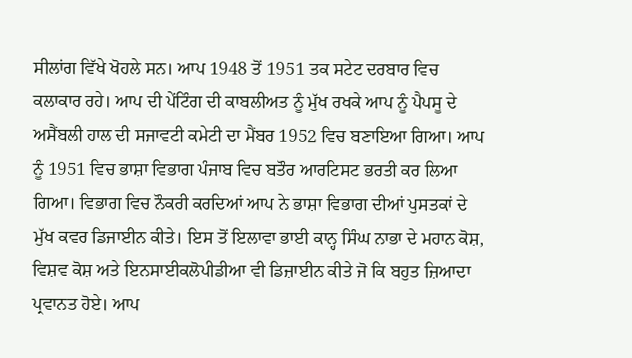ਸੀਲਾਂਗ ਵਿੱਖੇ ਖੋਹਲੇ ਸਨ। ਆਪ 1948 ਤੋਂ 1951 ਤਕ ਸਟੇਟ ਦਰਬਾਰ ਵਿਚ ਕਲਾਕਾਰ ਰਹੇ। ਆਪ ਦੀ ਪੇਂਟਿੰਗ ਦੀ ਕਾਬਲੀਅਤ ਨੂੰ ਮੁੱਖ ਰਖਕੇ ਆਪ ਨੂੰ ਪੈਪਸੂ ਦੇ ਅਸੈਂਬਲੀ ਹਾਲ ਦੀ ਸਜਾਵਟੀ ਕਮੇਟੀ ਦਾ ਮੈਂਬਰ 1952 ਵਿਚ ਬਣਾਇਆ ਗਿਆ। ਆਪ ਨੂੰ 1951 ਵਿਚ ਭਾਸ਼ਾ ਵਿਭਾਗ ਪੰਜਾਬ ਵਿਚ ਬਤੌਰ ਆਰਟਿਸਟ ਭਰਤੀ ਕਰ ਲਿਆ ਗਿਆ। ਵਿਭਾਗ ਵਿਚ ਨੌਕਰੀ ਕਰਦਿਆਂ ਆਪ ਨੇ ਭਾਸ਼ਾ ਵਿਭਾਗ ਦੀਆਂ ਪੁਸਤਕਾਂ ਦੇ ਮੁੱਖ ਕਵਰ ਡਿਜਾਈਨ ਕੀਤੇ। ਇਸ ਤੋਂ ਇਲਾਵਾ ਭਾਈ ਕਾਨ੍ਹ ਸਿੰਘ ਨਾਭਾ ਦੇ ਮਹਾਨ ਕੋਸ਼, ਵਿਸ਼ਵ ਕੋਸ਼ ਅਤੇ ਇਨਸਾਈਕਲੋਪੀਡੀਆ ਵੀ ਡਿਜ਼ਾਈਨ ਕੀਤੇ ਜੋ ਕਿ ਬਹੁਤ ਜ਼ਿਆਦਾ ਪ੍ਰਵਾਨਤ ਹੋਏ। ਆਪ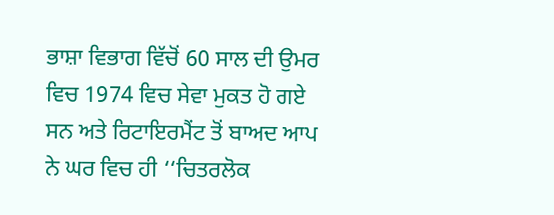ਭਾਸ਼ਾ ਵਿਭਾਗ ਵਿੱਚੋਂ 60 ਸਾਲ ਦੀ ਉਮਰ ਵਿਚ 1974 ਵਿਚ ਸੇਵਾ ਮੁਕਤ ਹੋ ਗਏ ਸਨ ਅਤੇ ਰਿਟਾਇਰਮੈਂਟ ਤੋਂ ਬਾਅਦ ਆਪ ਨੇ ਘਰ ਵਿਚ ਹੀ ‘‘ਚਿਤਰਲੋਕ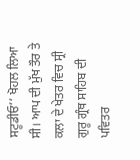ਸਟੂਡੀਓ’’ ਖੋਹਲ ਲਿਆ ਸੀ। ਆਪ ਦੀ ਮੁੱਖ ਤੌਰ ਤੇ ਕਲਾ ਦੇ ਖੇਤਰ ਵਿਚ ਸ੍ਰੀ ਗੁਰੂ ਗ੍ਰੰਥ ਸਾਹਿਬ ਦੀ ਪਵਿਤਰ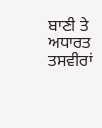ਬਾਣੀ ਤੇ ਅਧਾਰਤ ਤਸਵੀਰਾਂ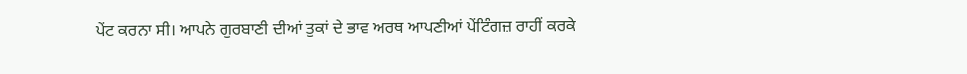ਪੇਂਟ ਕਰਨਾ ਸੀ। ਆਪਨੇ ਗੁਰਬਾਣੀ ਦੀਆਂ ਤੁਕਾਂ ਦੇ ਭਾਵ ਅਰਥ ਆਪਣੀਆਂ ਪੇਂਟਿੰਗਜ਼ ਰਾਹੀਂ ਕਰਕੇ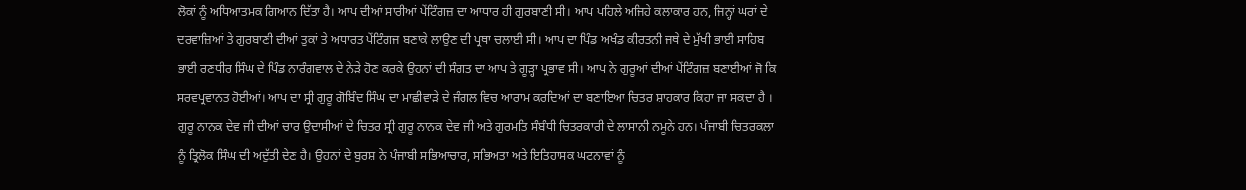ਲੋਕਾਂ ਨੂੰ ਅਧਿਆਤਮਕ ਗਿਆਨ ਦਿੱਤਾ ਹੈ। ਆਪ ਦੀਆਂ ਸਾਰੀਆਂ ਪੇਂਟਿੰਗਜ਼ ਦਾ ਆਧਾਰ ਹੀ ਗੁਰਬਾਣੀ ਸੀ। ਆਪ ਪਹਿਲੇ ਅਜਿਹੇ ਕਲਾਕਾਰ ਹਨ, ਜਿਨ੍ਹਾਂ ਘਰਾਂ ਦੇ ਦਰਵਾਜ਼ਿਆਂ ਤੇ ਗੁਰਬਾਣੀ ਦੀਆਂ ਤੁਕਾਂ ਤੇ ਅਧਾਰਤ ਪੇਂਟਿੰਗਜ ਬਣਾਕੇ ਲਾਉਣ ਦੀ ਪ੍ਰਥਾ ਚਲਾਈ ਸੀ। ਆਪ ਦਾ ਪਿੰਡ ਅਖੰਡ ਕੀਰਤਨੀ ਜਥੇ ਦੇ ਮੁੱਖੀ ਭਾਈ ਸਾਹਿਬ ਭਾਈ ਰਣਧੀਰ ਸਿੰਘ ਦੇ ਪਿੰਡ ਨਾਰੰਗਵਾਲ ਦੇ ਨੇੜੇ ਹੋਣ ਕਰਕੇ ਉਹਨਾਂ ਦੀ ਸੰਗਤ ਦਾ ਆਪ ਤੇ ਗੂੜ੍ਹਾ ਪ੍ਰਭਾਵ ਸੀ। ਆਪ ਨੇ ਗੁਰੂਆਂ ਦੀਆਂ ਪੇਂਟਿੰਗਜ਼ ਬਣਾਈਆਂ ਜੋ ਕਿ ਸਰਵਪ੍ਰਵਾਨਤ ਹੋਈਆਂ। ਆਪ ਦਾ ਸ੍ਰੀ ਗੁਰੂ ਗੋਬਿੰਦ ਸਿੰਘ ਦਾ ਮਾਛੀਵਾੜੇ ਦੇ ਜੰਗਲ ਵਿਚ ਆਰਾਮ ਕਰਦਿਆਂ ਦਾ ਬਣਾਇਆ ਚਿਤਰ ਸ਼ਾਹਕਾਰ ਕਿਹਾ ਜਾ ਸਕਦਾ ਹੈ । ਗੁਰੂ ਨਾਨਕ ਦੇਵ ਜੀ ਦੀਆਂ ਚਾਰ ਉਦਾਸੀਆਂ ਦੇ ਚਿਤਰ ਸ੍ਰੀ ਗੁਰੂ ਨਾਨਕ ਦੇਵ ਜੀ ਅਤੇ ਗੁਰਮਤਿ ਸੰਬੰਧੀ ਚਿਤਰਕਾਰੀ ਦੇ ਲਾਸਾਨੀ ਨਮੂਨੇ ਹਨ। ਪੰਜਾਬੀ ਚਿਤਰਕਲਾ ਨੂੰ ਤ੍ਰਿਲੋਕ ਸਿੰਘ ਦੀ ਅਦੁੱਤੀ ਦੇਣ ਹੈ। ਉਹਨਾਂ ਦੇ ਬੁਰਸ਼ ਨੇ ਪੰਜਾਬੀ ਸਭਿਆਚਾਰ, ਸਭਿਅਤਾ ਅਤੇ ਇਤਿਹਾਸਕ ਘਟਨਾਵਾਂ ਨੂੰ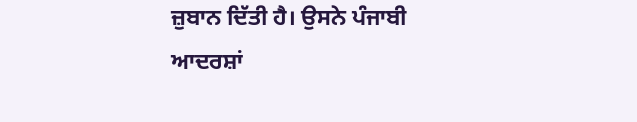ਜ਼ੁਬਾਨ ਦਿੱਤੀ ਹੈ। ਉਸਨੇ ਪੰਜਾਬੀ ਆਦਰਸ਼ਾਂ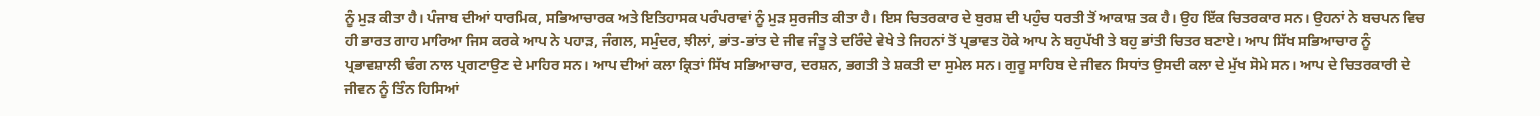ਨੂੰ ਮੁੜ ਕੀਤਾ ਹੈ। ਪੰਜਾਬ ਦੀਆਂ ਧਾਰਮਿਕ, ਸਭਿਆਚਾਰਕ ਅਤੇ ਇਤਿਹਾਸਕ ਪਰੰਪਰਾਵਾਂ ਨੂੰ ਮੁੜ ਸੁਰਜੀਤ ਕੀਤਾ ਹੈ। ਇਸ ਚਿਤਰਕਾਰ ਦੇ ਬੁਰਸ਼ ਦੀ ਪਹੁੰਚ ਧਰਤੀ ਤੋਂ ਆਕਾਸ਼ ਤਕ ਹੈ। ਉਹ ਇੱਕ ਚਿਤਰਕਾਰ ਸਨ। ਉਹਨਾਂ ਨੇ ਬਚਪਨ ਵਿਚ ਹੀ ਭਾਰਤ ਗਾਹ ਮਾਰਿਆ ਜਿਸ ਕਰਕੇ ਆਪ ਨੇ ਪਹਾੜ, ਜੰਗਲ, ਸਮੁੰਦਰ, ਝੀਲਾਂ, ਭਾਂਤ-ਭਾਂਤ ਦੇ ਜੀਵ ਜੰਤੂ ਤੇ ਦਰਿੰਦੇ ਵੇਖੇ ਤੇ ਜਿਹਨਾਂ ਤੋਂ ਪ੍ਰਭਾਵਤ ਹੋਕੇ ਆਪ ਨੇ ਬਹੁਪੱਖੀ ਤੇ ਬਹੁ ਭਾਂਤੀ ਚਿਤਰ ਬਣਾਏ। ਆਪ ਸਿੱਖ ਸਭਿਆਚਾਰ ਨੂੰ ਪ੍ਰਭਾਵਸ਼ਾਲੀ ਢੰਗ ਨਾਲ ਪ੍ਰਗਟਾਉਣ ਦੇ ਮਾਹਿਰ ਸਨ। ਆਪ ਦੀਆਂ ਕਲਾ ਕ੍ਰਿਤਾਂ ਸਿੱਖ ਸਭਿਆਚਾਰ, ਦਰਸ਼ਨ, ਭਗਤੀ ਤੇ ਸ਼ਕਤੀ ਦਾ ਸੁਮੇਲ ਸਨ। ਗੁਰੂ ਸਾਹਿਬ ਦੇ ਜੀਵਨ ਸਿਧਾਂਤ ਉਸਦੀ ਕਲਾ ਦੇ ਮੁੱਖ ਸੋਮੇ ਸਨ। ਆਪ ਦੇ ਚਿਤਰਕਾਰੀ ਦੇ ਜੀਵਨ ਨੂੰ ਤਿੰਨ ਹਿਸਿਆਂ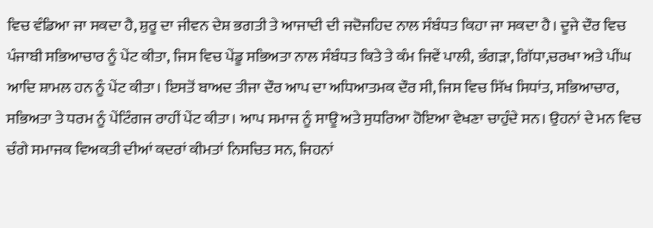ਵਿਚ ਵੰਡਿਆ ਜਾ ਸਕਦਾ ਹੈ, ਸ਼ੁਰੂ ਦਾ ਜੀਵਨ ਦੇਸ਼ ਭਗਤੀ ਤੇ ਆਜਾਦੀ ਦੀ ਜਦੋਜਹਿਦ ਨਾਲ ਸੰਬੰਧਤ ਕਿਹਾ ਜਾ ਸਕਦਾ ਹੈ। ਦੂਜੇ ਦੌਰ ਵਿਚ ਪੰਜਾਬੀ ਸਭਿਆਚਾਰ ਨੂੰ ਪੇਂਟ ਕੀਤਾ, ਜਿਸ ਵਿਚ ਪੇਂਡੂ ਸਭਿਅਤਾ ਨਾਲ ਸੰਬੰਧਤ ਕਿਤੇ ਤੇ ਕੰਮ ਜਿਵੇਂ ਪਾਲੀ, ਭੰਗੜਾ, ਗਿੱਧਾ,ਚਰਖਾ ਅਤੇ ਪੀਂਘ ਆਦਿ ਸ਼ਾਮਲ ਹਨ ਨੂੰ ਪੇਂਟ ਕੀਤਾ। ਇਸਤੋਂ ਬਾਅਦ ਤੀਜਾ ਦੌਰ ਆਪ ਦਾ ਅਧਿਆਤਮਕ ਦੌਰ ਸੀ, ਜਿਸ ਵਿਚ ਸਿੱਖ ਸਿਧਾਂਤ, ਸਭਿਆਚਾਰ, ਸਭਿਅਤਾ ਤੇ ਧਰਮ ਨੂੰ ਪੇਂਟਿੰਗਜ ਰਾਹੀਂ ਪੇਂਟ ਕੀਤਾ। ਆਪ ਸਮਾਜ ਨੂੰ ਸਾਊ ਅਤੇ ਸੁਧਰਿਆ ਹੋਇਆ ਵੇਖਣਾ ਚਾਹੁੰਦੇ ਸਨ। ਉਹਨਾਂ ਦੇ ਮਨ ਵਿਚ ਚੰਗੇ ਸਮਾਜਕ ਵਿਅਕਤੀ ਦੀਆਂ ਕਦਰਾਂ ਕੀਮਤਾਂ ਨਿਸਚਿਤ ਸਨ, ਜਿਹਨਾਂ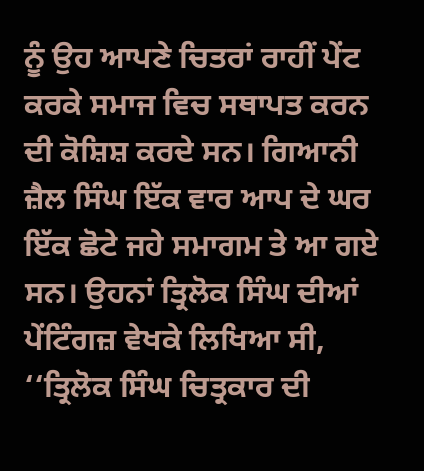ਨੂੰ ਉਹ ਆਪਣੇ ਚਿਤਰਾਂ ਰਾਹੀਂ ਪੇਂਟ ਕਰਕੇ ਸਮਾਜ ਵਿਚ ਸਥਾਪਤ ਕਰਨ ਦੀ ਕੋਸ਼ਿਸ਼ ਕਰਦੇ ਸਨ। ਗਿਆਨੀ ਜ਼ੈਲ ਸਿੰਘ ਇੱਕ ਵਾਰ ਆਪ ਦੇ ਘਰ ਇੱਕ ਛੋਟੇ ਜਹੇ ਸਮਾਗਮ ਤੇ ਆ ਗਏ ਸਨ। ਉਹਨਾਂ ਤ੍ਰਿਲੋਕ ਸਿੰਘ ਦੀਆਂ ਪੇਂਟਿੰਗਜ਼ ਵੇਖਕੇ ਲਿਖਿਆ ਸੀ, ‘‘ਤ੍ਰਿਲੋਕ ਸਿੰਘ ਚਿਤ੍ਰਕਾਰ ਦੀ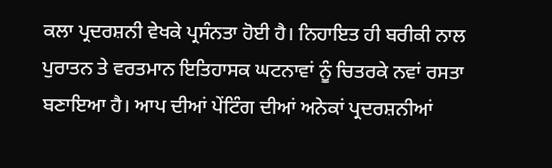ਕਲਾ ਪ੍ਰਦਰਸ਼ਨੀ ਵੇਖਕੇ ਪ੍ਰਸੰਨਤਾ ਹੋਈ ਹੈ। ਨਿਹਾਇਤ ਹੀ ਬਰੀਕੀ ਨਾਲ ਪੁਰਾਤਨ ਤੇ ਵਰਤਮਾਨ ਇਤਿਹਾਸਕ ਘਟਨਾਵਾਂ ਨੂੰ ਚਿਤਰਕੇ ਨਵਾਂ ਰਸਤਾ ਬਣਾਇਆ ਹੈ। ਆਪ ਦੀਆਂ ਪੇਂਟਿੰਗ ਦੀਆਂ ਅਨੇਕਾਂ ਪ੍ਰਦਰਸ਼ਨੀਆਂ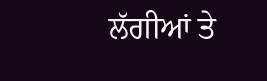ਲੱਗੀਆਂ ਤੇ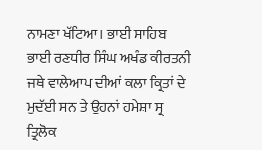ਨਾਮਣਾ ਖੱਟਿਆ। ਭਾਈ ਸਾਹਿਬ ਭਾਈ ਰਣਧੀਰ ਸਿੰਘ ਅਖੰਡ ਕੀਰਤਨੀ ਜਥੇ ਵਾਲੇਆਪ ਦੀਆਂ ਕਲਾ ਕ੍ਰਿਤਾਂ ਦੇ ਮੁਦੱਈ ਸਨ ਤੇ ਉਹਨਾਂ ਹਮੇਸ਼ਾ ਸ੍ਰ ਤ੍ਰਿਲੋਕ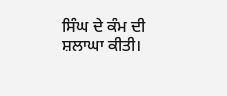ਸਿੰਘ ਦੇ ਕੰਮ ਦੀ ਸ਼ਲਾਘਾ ਕੀਤੀ।